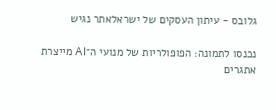גלובס - עיתון העסקים של ישראלאתר נגיש

נכנסו לתמונה: הפופולריות של מנועי ה־AI מייצרת אתגרים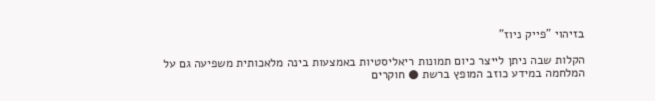בזיהוי "פייק ניוז"

הקלות שבה ניתן לייצר כיום תמונות ריאליסטיות באמצעות בינה מלאכותית משפיעה גם על המלחמה במידע כוזב המופץ ברשת ● חוקרים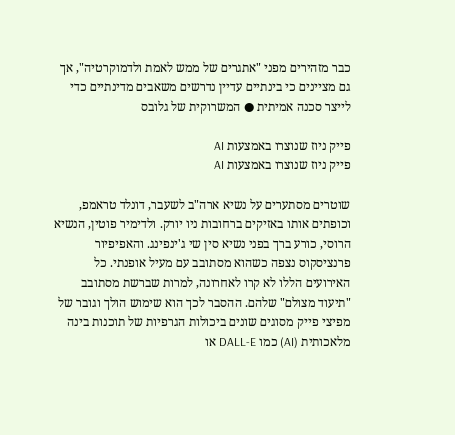כבר מזהירים מפני "אתגרים של ממש לאמת ולדמוקרטיה", אך גם מציינים כי בינתיים עדיין נדרשים משאבים מדינתיים כדי לייצר סכנה אמיתית ● המשרוקית של גלובס

פייק ניוז שנוצרו באמצעות AI
פייק ניוז שנוצרו באמצעות AI

שוטרים מסתערים על נשיא ארה"ב לשעבר, דונלד טראמפ, וכופתים אותו באזיקים ברחובות ניו יורק. ולדימיר פוטין, הנשיא הרוסי, כורע ברך בפני נשיא סין שי ג'ינפינג. והאפיפיור פרנציסקוס נצפה כשהוא מסתובב עם מעיל אופנתי. כל האירועים הללו לא קרו לאחרונה, למרות שברשת מסתובב "תיעוד מצולם" שלהם. ההסבר לכך הוא שימוש הולך וגובר של מפיצי פייק מסוגים שונים ביכולות הגרפיות של תוכנות בינה מלאכותית (AI) כמו DALL-E או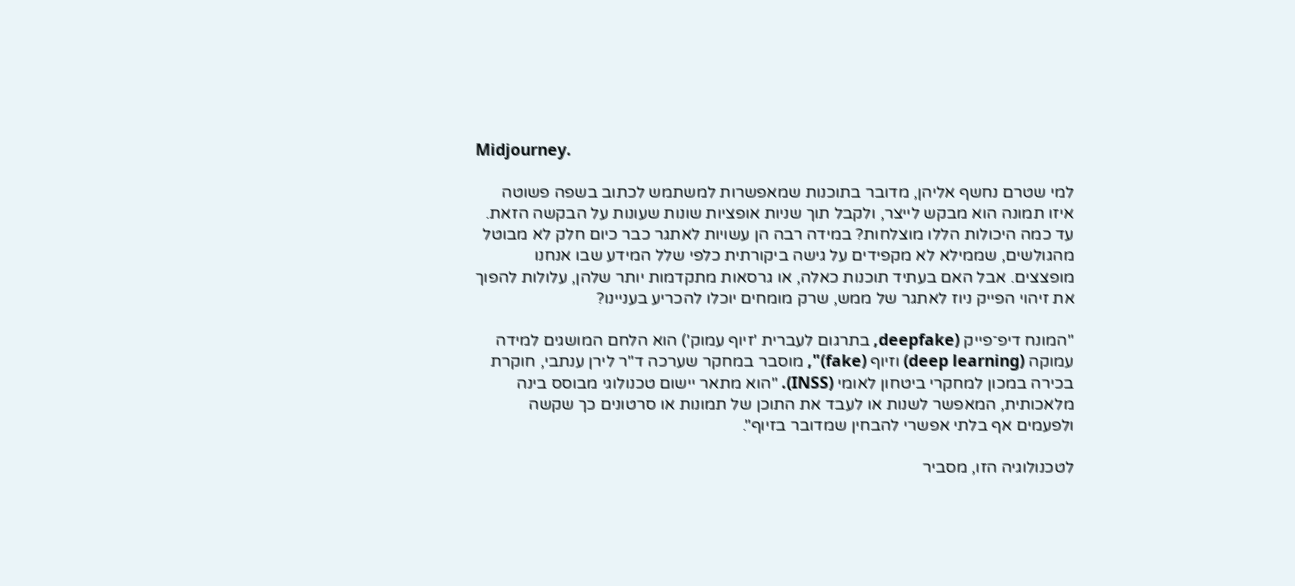Midjourney.

למי שטרם נחשף אליהן, מדובר בתוכנות שמאפשרות למשתמש לכתוב בשפה פשוטה איזו תמונה הוא מבקש לייצר, ולקבל תוך שניות אופציות שונות שעונות על הבקשה הזאת. עד כמה היכולות הללו מוצלחות? במידה רבה הן עשויות לאתגר כבר כיום חלק לא מבוטל מהגולשים, שממילא לא מקפידים על גישה ביקורתית כלפי שלל המידע שבו אנחנו מופצצים. אבל האם בעתיד תוכנות כאלה, או גרסאות מתקדמות יותר שלהן, עלולות להפוך את זיהוי הפייק ניוז לאתגר של ממש, שרק מומחים יוכלו להכריע בעניינו?

"המונח דיפ־פייק (deepfake, בתרגום לעברית 'זיוף עמוק') הוא הלחם המושגים למידה עמוקה (deep learning) וזיוף (fake)", מוסבר במחקר שערכה ד"ר לירן ענתבי, חוקרת בכירה במכון למחקרי ביטחון לאומי (INSS). "הוא מתאר יישום טכנולוגי מבוסס בינה מלאכותית, המאפשר לשנות או לעבד את התוכן של תמונות או סרטונים כך שקשה ולפעמים אף בלתי אפשרי להבחין שמדובר בזיוף".

לטכנולוגיה הזו, מסביר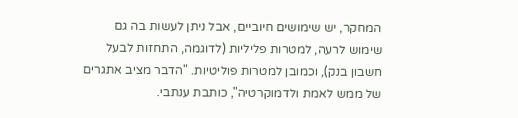המחקר, יש שימושים חיוביים, אבל ניתן לעשות בה גם שימוש לרעה, למטרות פליליות (לדוגמה, התחזות לבעל חשבון בנק), וכמובן למטרות פוליטיות. "הדבר מציב אתגרים של ממש לאמת ולדמוקרטיה", כותבת ענתבי.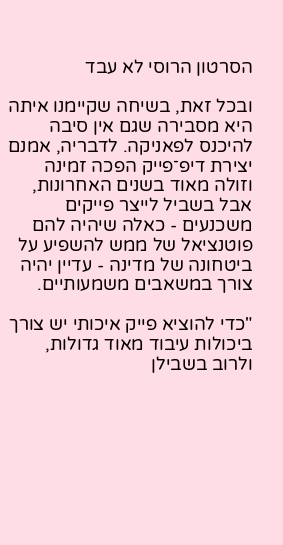הסרטון הרוסי לא עבד

ובכל זאת, בשיחה שקיימנו איתה היא מסבירה שגם אין סיבה להיכנס לפאניקה. לדבריה, אמנם יצירת דיפ־פייק הפכה זמינה וזולה מאוד בשנים האחרונות, אבל בשביל לייצר פייקים משכנעים - כאלה שיהיה להם פוטנציאל של ממש להשפיע על ביטחונה של מדינה - עדיין יהיה צורך במשאבים משמעותיים.

"כדי להוציא פייק איכותי יש צורך ביכולות עיבוד מאוד גדולות, ולרוב בשבילן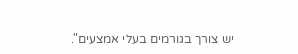יש צורך בגורמים בעלי אמצעים".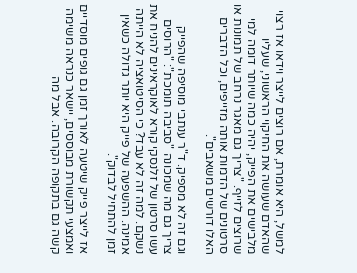למשל, היא אומרת, אם רוצים לייצר וידאו אז רצוי שהאדם שעושה את החיקוי הראשוני, שעליו מלבישים את הפייק, יהיה כמה שיותר דומה למי שרוצים לזייף. "צריך גם מאגר נרחב של תמונות או סרטונים של הדמות אותה מזייפים, וכל הדברים האלו דורשים משאבים".

וגם זה לא מספיק. ד"ר ענתבי מוסיפה שהפייק צריך גם מה שמכונה "סביבה תומכת": "הרוסים עשו סרטון של זלנסקי קורא לאוקראינים להניח את נשקם. למה זה לא עבד? כי הסיטואציה לא הייתה אמינה. ההשפעה של פייק היא יותר גדולה כשאין זמן להתחיל לבדוק".

אז לייצר פייק שיטעה לאורך זמן גם גופים מוסדיים ואמצעי תקשורת מבוססים, יישאר כנראה משימה קשה גם בתקופה הקרובה. אבל מה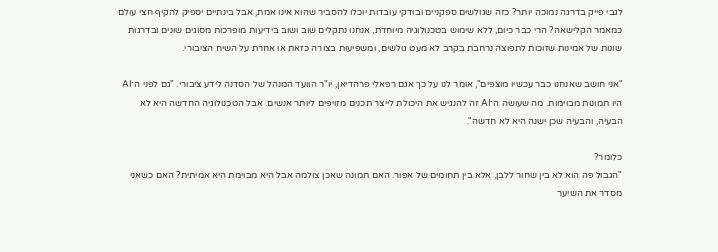לגבי פייק בדרגה נמוכה יותר? כזה שגולשים ספקניים ובודקי עובדות יוכלו להסביר שהוא אינו אמת, אבל בינתיים יספיק להקיף חצי עולם כמאמר הקלישאה? הרי כבר כיום, ללא שימוש בטכנולוגיה מיוחדת, אנחנו נתקלים שוב ושוב בידיעות מופרכות מסוגים שונים ובדרגות שונות של אמינות שזוכות לתפוצה נרחבת בקרב לא מעט גולשים, ומשפיעות בצורה כזאת או אחרת על השיח הציבורי.

"אני חושב שאנחנו כבר עכשיו מוצפים", אומר לנו על כך אגם רפאלי פרהדיאן, יו"ר הוועד המנהל של הסדנה לידע ציבורי. "גם לפני ה־AI היו תמונות מבוימות. מה שעושה ה־AI זה להנגיש את היכולת לייצר תכנים מזויפים ליותר אנשים. אבל הטכנולוגיה החדשה היא לא הבעיה, והבעיה שכן ישנה היא לא חדשה".

כלומר?
"הגבול פה הוא לא בין שחור ללבן, אלא בין תחומים של אפור. האם תמונה שאכן צולמה אבל היא מבוימת היא אמיתית? האם כשאני מסדר את השיער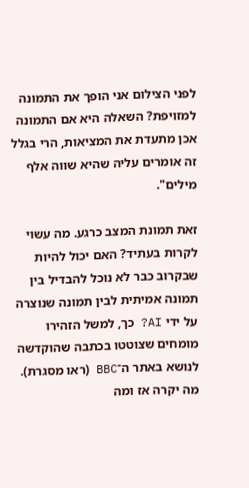לפני הצילום אני הופך את התמונה למזויפת? השאלה היא אם התמונה אכן מתעדת את המציאות, הרי בגלל זה אומרים עליה שהיא שווה אלף מילים".

זאת תמונת המצב כרגע. מה עשוי לקרות בעתיד? האם יכול להיות שבקרוב כבר לא נוכל להבדיל בין תמונה אמיתית לבין תמונה שנוצרה על ידי AI? כך, למשל הזהירו מומחים שצוטטו בכתבה שהוקדשה לנושא באתר ה־BBC (ראו מסגרת). מה יקרה אז ומה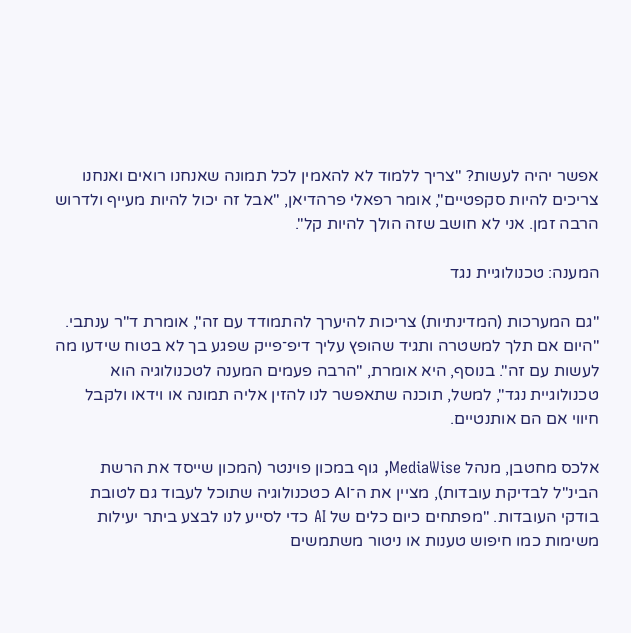אפשר יהיה לעשות? "צריך ללמוד לא להאמין לכל תמונה שאנחנו רואים ואנחנו צריכים להיות סקפטיים", אומר רפאלי פרהדיאן, "אבל זה יכול להיות מעייף ולדרוש הרבה זמן. אני לא חושב שזה הולך להיות קל".

המענה: טכנולוגיית נגד

"גם המערכות (המדינתיות) צריכות להיערך להתמודד עם זה", אומרת ד"ר ענתבי. "היום אם תלך למשטרה ותגיד שהופץ עליך דיפ־פייק שפגע בך לא בטוח שידעו מה לעשות עם זה". בנוסף, היא אומרת, "הרבה פעמים המענה לטכנולוגיה הוא טכנולוגיית נגד", למשל, תוכנה שתאפשר לנו להזין אליה תמונה או וידאו ולקבל חיווי אם הם אותנטיים.

אלכס מחטבן, מנהל MediaWise, גוף במכון פוינטר (המכון שייסד את הרשת הבינ"ל לבדיקת עובדות), מציין את ה־AI כטכנולוגיה שתוכל לעבוד גם לטובת בודקי העובדות. "מפתחים כיום כלים של AI כדי לסייע לנו לבצע ביתר יעילות משימות כמו חיפוש טענות או ניטור משתמשים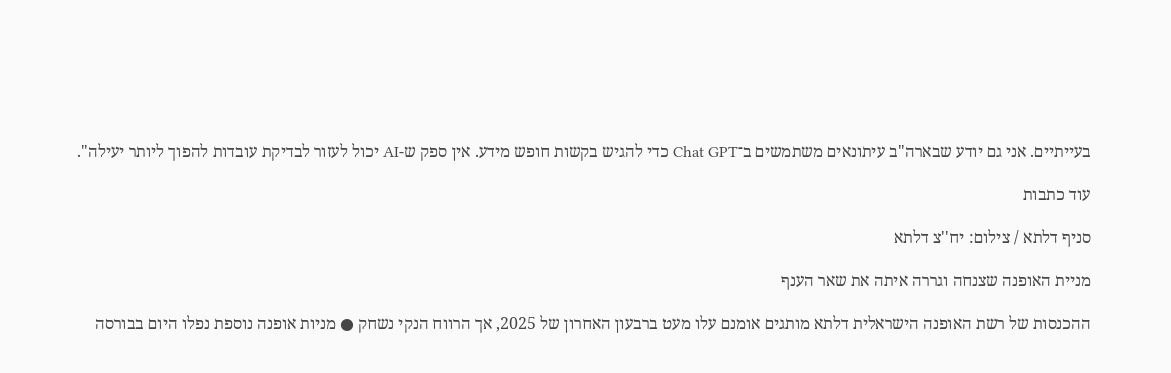בעייתיים. אני גם יודע שבארה"ב עיתונאים משתמשים ב־Chat GPT כדי להגיש בקשות חופש מידע. אין ספק ש-AI יכול לעזור לבדיקת עובדות להפוך ליותר יעילה".

עוד כתבות

סניף דלתא / צילום: יח''צ דלתא

מניית האופנה שצנחה וגררה איתה את שאר הענף

ההכנסות של רשת האופנה הישראלית דלתא מותגים אומנם עלו מעט ברבעון האחרון של 2025, אך הרווח הנקי נשחק ● מניות אופנה נוספת נפלו היום בבורסה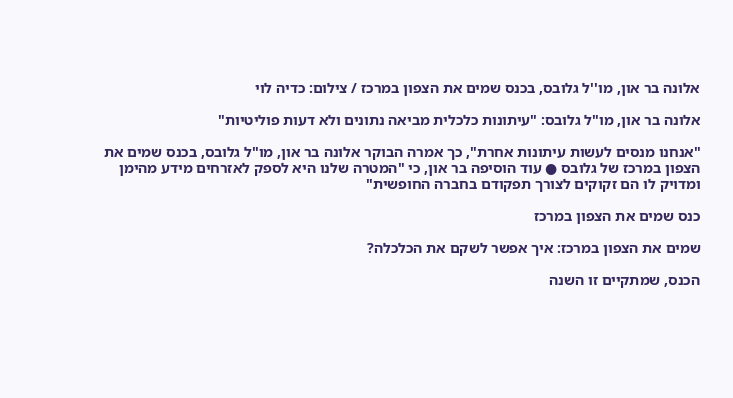אלונה בר און, מו''ל גלובס, בכנס שמים את הצפון במרכז / צילום: כדיה לוי

אלונה בר און, מו"ל גלובס: "עיתונות כלכלית מביאה נתונים ולא דעות פוליטיות"

"אנחנו מנסים לעשות עיתונות אחרת", כך אמרה הבוקר אלונה בר און, מו"ל גלובס, בכנס שמים את הצפון במרכז של גלובס ● עוד הוסיפה בר און, כי "המטרה שלנו היא לספק לאזרחים מידע מהימן ומדויק לו הם זקוקים לצורך תפקודם בחברה החופשית"

כנס שמים את הצפון במרכז

שמים את הצפון במרכז: איך אפשר לשקם את הכלכלה?

הכנס, שמתקיים זו השנה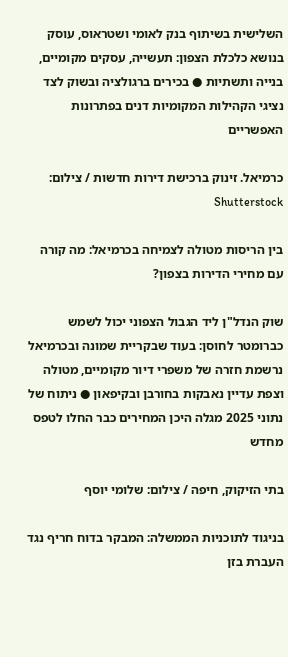השלישית בשיתוף בנק לאומי ושטראוס, עוסק בנושא כלכלת הצפון: תעשייה, עסקים מקומיים, בנייה ותשתיות ● בכירים ברגולציה ובשוק לצד נציגי הקהילות המקומיות דנים בפתרונות האפשריים

כרמיאל. זינוק ברכישת דירות חדשות / צילום: Shutterstock

בין הריסות מטולה לצמיחה בכרמיאל: מה קורה עם מחירי הדירות בצפון?

שוק הנדל"ן ליד הגבול הצפוני יכול לשמש כברומטר לחוסן: בעוד שבקריית שמונה ובכרמיאל נרשמת חזרה של משפרי דיור מקומיים, מטולה וצפת עדיין נאבקות בחורבן ובקיפאון ● ניתוח של נתוני 2025 מגלה היכן המחירים כבר החלו לטפס מחדש

בתי הזיקוק, חיפה / צילום: שלומי יוסף

בניגוד לתוכניות הממשלה: המבקר בדוח חריף נגד העברת בזן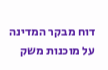דוח מבקר המדינה על מוכנות משק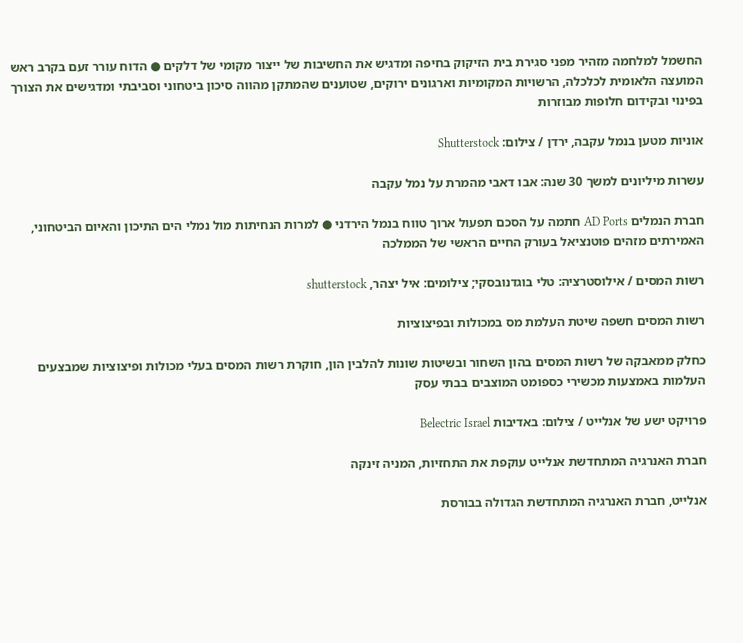החשמל למלחמה מזהיר מפני סגירת בית הזיקוק בחיפה ומדגיש את החשיבות של ייצור מקומי של דלקים ● הדוח עורר זעם בקרב ראש המועצה הלאומית לכלכלה, הרשויות המקומיות וארגונים ירוקים, שטוענים שהמתקן מהווה סיכון ביטחוני וסביבתי ומדגישים את הצורך בפינוי ובקידום חלופות מבוזרות

אוניות מטען בנמל עקבה, ירדן / צילום: Shutterstock

עשרות מיליונים למשך 30 שנה: אבו דאבי מהמרת על נמל עקבה

חברת הנמלים AD Ports חתמה על הסכם תפעול ארוך טווח בנמל הירדני ● למרות הנחיתות מול נמלי הים התיכון והאיום הביטחוני, האמירתים מזהים פוטנציאל בעורק החיים הראשי של הממלכה

רשות המסים / אילוסטרציה: טלי בוגדנובסקי; צילומים: איל יצהר, shutterstock

רשות המסים חשפה שיטת העלמת מס במכולות ובפיצוציות

כחלק ממאבקה של רשות המסים בהון השחור ובשיטות שונות להלבין הון, חוקרת רשות המסים בעלי מכולות ופיצוציות שמבצעים העלמות באמצעות מכשירי כספומט המוצבים בבתי עסק

פרויקט ישע של אנלייט / צילום: באדיבות Belectric Israel

חברת האנרגיה המתחדשת אנלייט עוקפת את התחזיות, המניה זינקה

אנלייט, חברת האנרגיה המתחדשת הגדולה בבורסת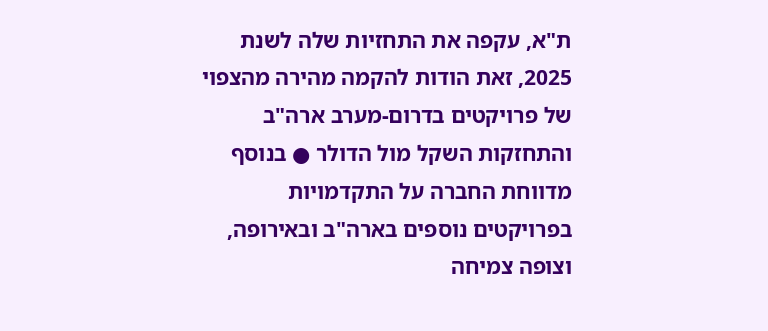ת"א, עקפה את התחזיות שלה לשנת 2025, זאת הודות להקמה מהירה מהצפוי של פרויקטים בדרום-מערב ארה"ב והתחזקות השקל מול הדולר ● בנוסף מדווחת החברה על התקדמויות בפרויקטים נוספים בארה"ב ובאירופה, וצופה צמיחה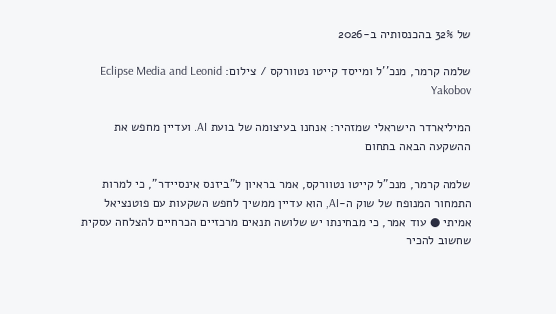של 32% בהכנסותיה ב-2026

שלמה קרמר, מנכ''ל ומייסד קייטו נטוורקס / צילום: Eclipse Media and Leonid Yakobov

המיליארדר הישראלי שמזהיר: אנחנו בעיצומה של בועת AI. ועדיין מחפש את ההשקעה הבאה בתחום

שלמה קרמר, מנכ"ל קייטו נטוורקס, אמר בראיון ל"ביזנס אינסיידר", כי למרות התמחור המנופח של שוק ה-AI, הוא עדיין ממשיך לחפש השקעות עם פוטנציאל אמיתי ● עוד אמר, כי מבחינתו יש שלושה תנאים מרכזיים הכרחיים להצלחה עסקית שחשוב להכיר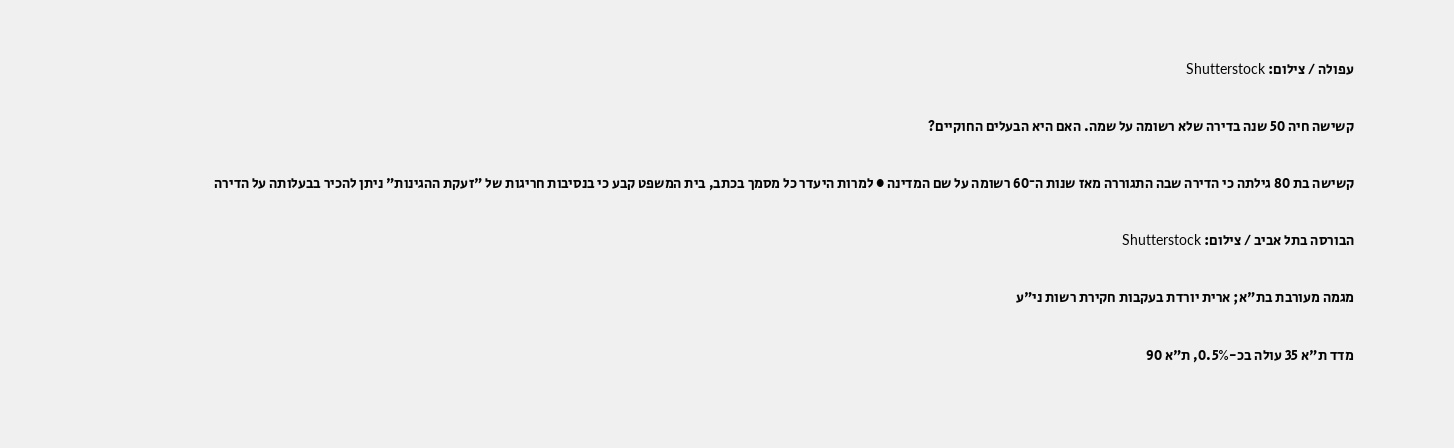עפולה / צילום: Shutterstock

קשישה חיה 50 שנה בדירה שלא רשומה על שמה. האם היא הבעלים החוקיים?

קשישה בת 80 גילתה כי הדירה שבה התגוררה מאז שנות ה־60 רשומה על שם המדינה ● למרות היעדר כל מסמך בכתב, בית המשפט קבע כי בנסיבות חריגות של "זעקת ההגינות" ניתן להכיר בבעלותה על הדירה

הבורסה בתל אביב / צילום: Shutterstock

מגמה מעורבת בת"א; ארית יורדת בעקבות חקירת רשות ני"ע

מדד ת"א 35 עולה בכ-0.5%, ת"א 90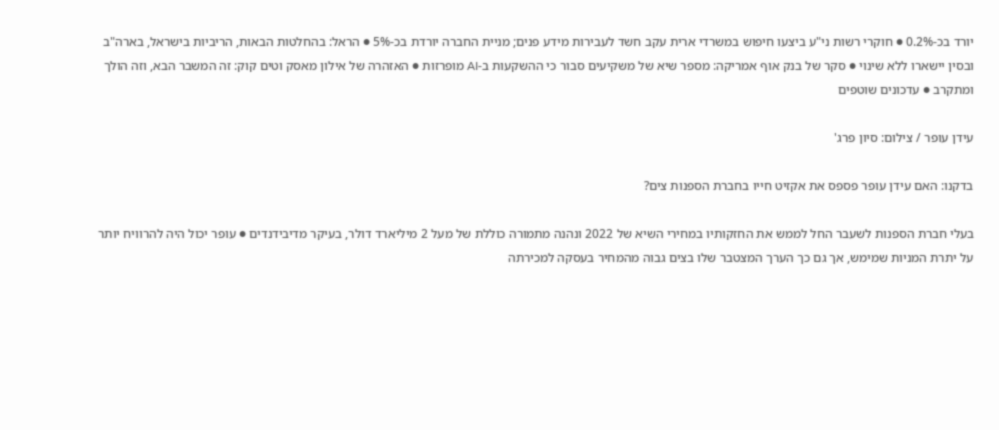יורד בכ-0.2% ● חוקרי רשות ני"ע ביצעו חיפוש במשרדי ארית עקב חשד לעבירות מידע פנים; מניית החברה יורדת בכ-5% ● הראל: בהחלטות הבאות, הריביות בישראל, בארה"ב ובסין יישארו ללא שינוי ● סקר של בנק אוף אמריקה: מספר שיא של משקיעים סבור כי ההשקעות ב-AI מופרזות ● האזהרה של אילון מאסק וטים קוק: זה המשבר הבא, וזה הולך ומתקרב ● עדכונים שוטפים

עידן עופר / צילום: סיון פרג'

בדקנו: האם עידן עופר פספס את אקזיט חייו בחברת הספנות צים?

בעלי חברת הספנות לשעבר החל לממש את החזקותיו במחירי השיא של 2022 ונהנה מתמורה כוללת של מעל 2 מיליארד דולר, בעיקר מדיבידנדים ● עופר יכול היה להרוויח יותר על יתרת המניות שמימש, אך גם כך הערך המצטבר שלו בצים גבוה מהמחיר בעסקה למכירתה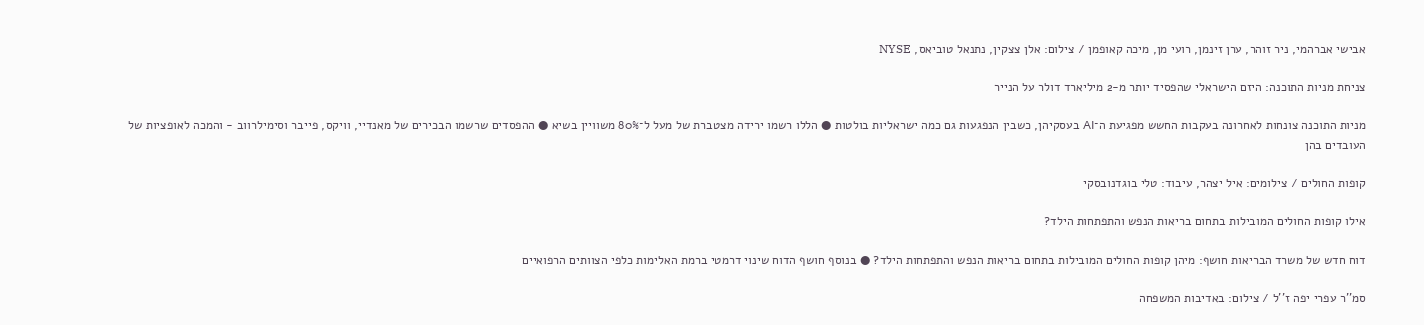אבישי אברהמי, ניר זוהר, ערן זינמן, רועי מן, מיכה קאופמן / צילום: אלן צצקין, נתנאל טוביאס, NYSE

צניחת מניות התוכנה: היזם הישראלי שהפסיד יותר מ-2 מיליארד דולר על הנייר

מניות התוכנה צונחות לאחרונה בעקבות החשש מפגיעת ה־AI בעסקיהן, כשבין הנפגעות גם כמה ישראליות בולטות ● הללו רשמו ירידה מצטברת של מעל ל־80% משוויין בשיא ● ההפסדים שרשמו הבכירים של מאנדיי, וויקס, פייבר וסימילרווב - והמכה לאופציות של העובדים בהן

קופות החולים / צילומים: איל יצהר, עיבוד: טלי בוגדנובסקי

אילו קופות החולים המובילות בתחום בריאות הנפש והתפתחות הילד?

דוח חדש של משרד הבריאות חושף: מיהן קופות החולים המובילות בתחום בריאות הנפש והתפתחות הילד? ● בנוסף חושף הדוח שינוי דרמטי ברמת האלימות כלפי הצוותים הרפואיים

סמ''ר עפרי יפה ז''ל / צילום: באדיבות המשפחה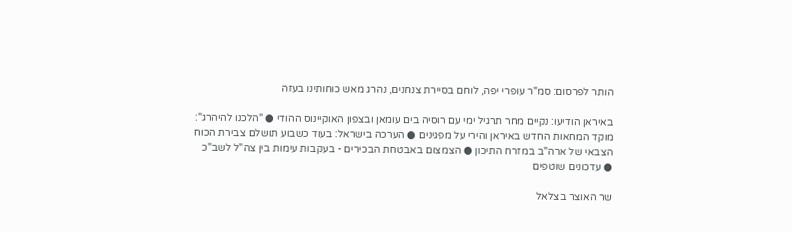הותר לפרסום: סמ"ר עופרי יפה, לוחם בסיירת צנחנים, נהרג מאש כוחותינו בעזה

באיראן הודיעו: נקיים מחר תרגיל ימי עם רוסיה בים עומאן ובצפון האוקיינוס ההודי ● "הלכנו להיהרג": מוקד המחאות החדש באיראן והירי על מפגינים ● הערכה בישראל: בעוד כשבוע תושלם צבירת הכוח הצבאי של ארה"ב במזרח התיכון ● הצמצום באבטחת הבכירים - בעקבות עימות בין צה"ל לשב"כ ● עדכונים שוטפים

שר האוצר בצלאל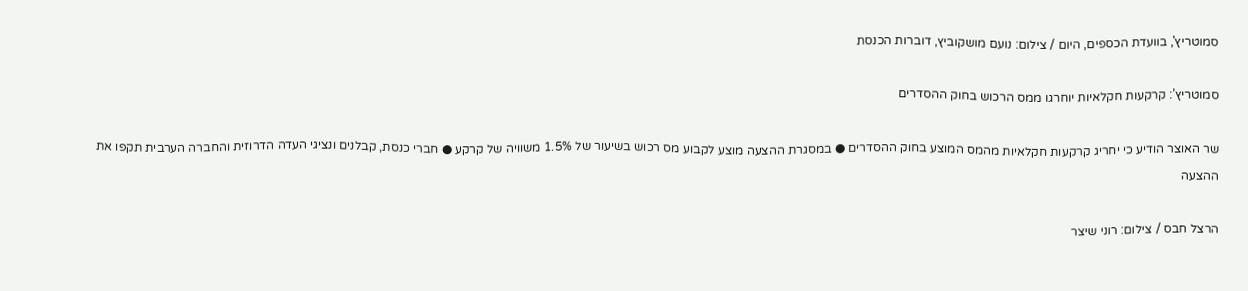סמוטריץ', בוועדת הכספים, היום / צילום: נועם מושקוביץ, דוברות הכנסת

סמוטריץ’: קרקעות חקלאיות יוחרגו ממס הרכוש בחוק ההסדרים

שר האוצר הודיע כי יחריג קרקעות חקלאיות מהמס המוצע בחוק ההסדרים ● במסגרת ההצעה מוצע לקבוע מס רכוש בשיעור של 1.5% משוויה של קרקע ● חברי כנסת, קבלנים ונציגי העדה הדרוזית והחברה הערבית תקפו את ההצעה

הרצל חבס / צילום: רוני שיצר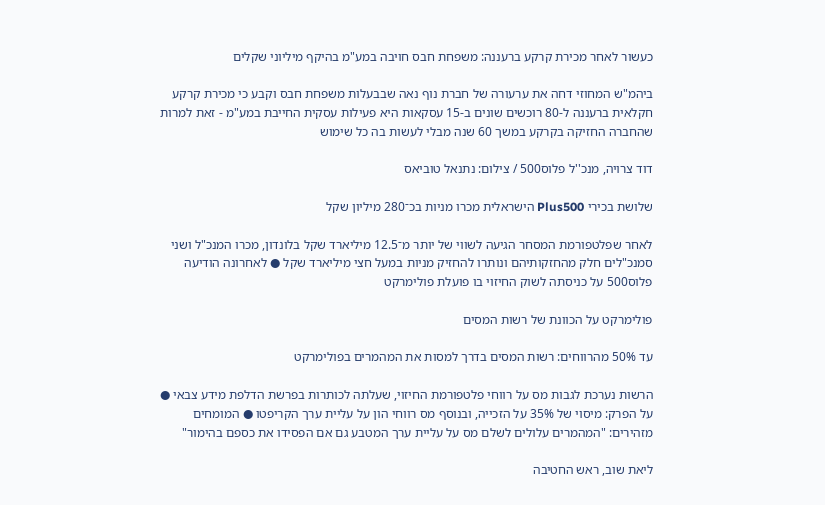כעשור לאחר מכירת קרקע ברעננה: משפחת חבס חויבה במע"מ בהיקף מיליוני שקלים

ביהמ"ש המחוזי דחה את ערעורה של חברת נוף נאה שבבעלות משפחת חבס וקבע כי מכירת קרקע חקלאית ברעננה ל-80 רוכשים שונים ב-15 עסקאות היא פעילות עסקית החייבת במע"מ - זאת למרות שהחברה החזיקה בקרקע במשך 60 שנה מבלי לעשות בה כל שימוש

דוד צרויה, מנכ''ל פלוס500 / צילום: נתנאל טוביאס

שלושת בכירי Plus500 הישראלית מכרו מניות בכ־280 מיליון שקל

לאחר שפלטפורמת המסחר הגיעה לשווי של יותר מ־12.5 מיליארד שקל בלונדון, מכרו המנכ"ל ושני סמנכ"לים חלק מהחזקותיהם ונותרו להחזיק מניות במעל חצי מיליארד שקל ● לאחרונה הודיעה פלוס500 על כניסתה לשוק החיזוי בו פועלת פולימרקט

פולימרקט על הכוונת של רשות המסים

עד 50% מהרווחים: רשות המסים בדרך למסות את המהמרים בפולימרקט

הרשות נערכת לגבות מס על רווחי פלטפורמת החיזוי, שעלתה לכותרות בפרשת הדלפת מידע צבאי ● על הפרק: מיסוי של 35% על הזכייה, ובנוסף מס רווחי הון על עליית ערך הקריפטו ● המומחים מזהירים: "המהמרים עלולים לשלם מס על עליית ערך המטבע גם אם הפסידו את כספם בהימור"

ליאת שוב, ראש החטיבה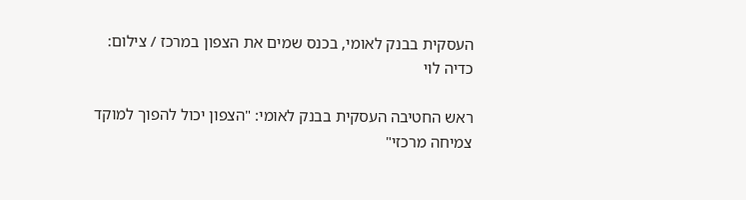העסקית בבנק לאומי, בכנס שמים את הצפון במרכז / צילום: כדיה לוי

ראש החטיבה העסקית בבנק לאומי: "הצפון יכול להפוך למוקד צמיחה מרכזי"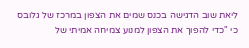ליאת שוב הדגישה בכנס שמים את הצפון במרכז של גלובס כי "כדי להפוך את הצפון למנוע צמיחה אמיתי של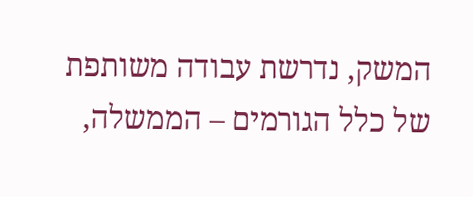המשק, נדרשת עבודה משותפת של כלל הגורמים – הממשלה,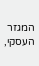המגזר העסקי,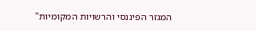המגזר הפיננסי והרשויות המקומיות"